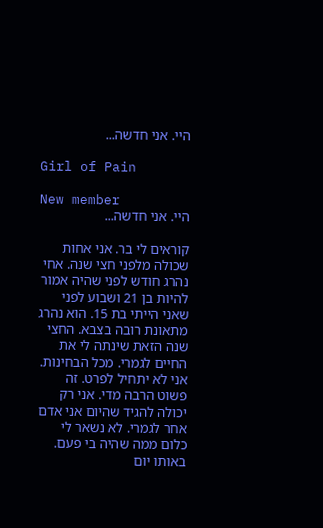היי. אני חדשה...

Girl of Pain

New member
היי. אני חדשה...

קוראים לי בר. אני אחות שכולה מלפני חצי שנה. אחי נהרג חודש לפני שהיה אמור להיות בן 21 ושבוע לפני שאני הייתי בת 15. הוא נהרג מתאונת רובה בצבא. החצי שנה הזאת שינתה לי את החיים לגמרי. מכל הבחינות. אני לא יתחיל לפרט. זה פשוט הרבה מדי. אני רק יכולה להגיד שהיום אני אדם אחר לגמרי. לא נשאר לי כלום ממה שהיה בי פעם. באותו יום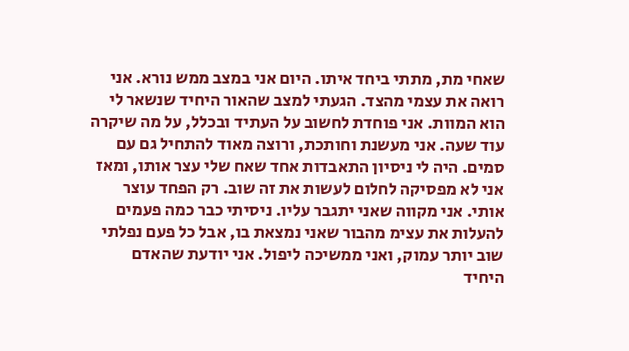שאחי מת, מתתי ביחד איתו. היום אני במצב ממש נורא. אני רואה את עצמי מהצד. הגעתי למצב שהאור היחיד שנשאר לי הוא המוות. אני פוחדת לחשוב על העתיד ובכלל, על מה שיקרה עוד שעה. אני מעשנת וחותכת, ורוצה מאוד להתחיל גם עם סמים. היה לי ניסיון התאבדות אחד שאח שלי עצר אותו, ומאז אני לא מפסיקה לחלום לעשות את זה שוב. רק הפחד עוצר אותי. אני מקווה שאני יתגבר עליו. ניסיתי כבר כמה פעמים להעלות את עצימ מהבור שאני נמצאת בו, אבל כל פעם נפלתי שוב יותר עמוק, ואני ממשיכה ליפול. אני יודעת שהאדם היחיד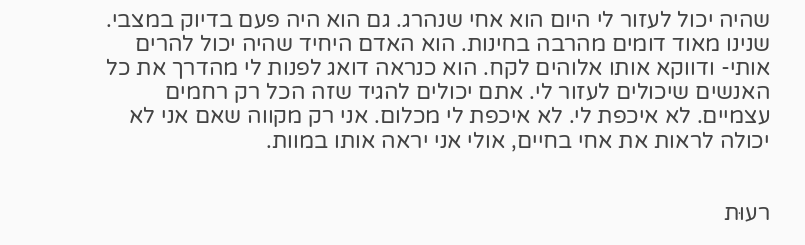שהיה יכול לעזור לי היום הוא אחי שנהרג. גם הוא היה פעם בדיוק במצבי. שנינו מאוד דומים מהרבה בחינות. הוא האדם היחיד שהיה יכול להרים אותי- ודווקא אותו אלוהים לקח. הוא כנראה דואג לפנות לי מהדרך את כל האנשים שיכולים לעזור לי. אתם יכולים להגיד שזה הכל רק רחמים עצמיים. לא איכפת לי. לא איכפת לי מכלום. אני רק מקווה שאם אני לא יכולה לראות את אחי בחיים, אולי אני יראה אותו במוות.


רעוּת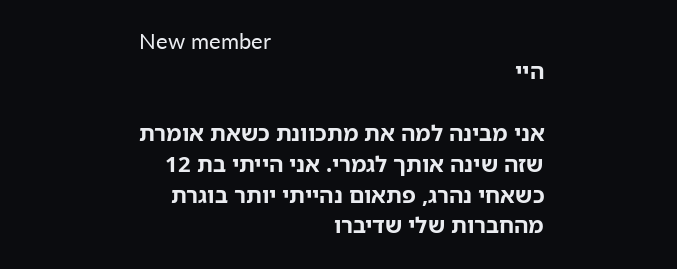New member
היי

אני מבינה למה את מתכוונת כשאת אומרת שזה שינה אותך לגמרי. אני הייתי בת 12 כשאחי נהרג, פתאום נהייתי יותר בוגרת מהחברות שלי שדיברו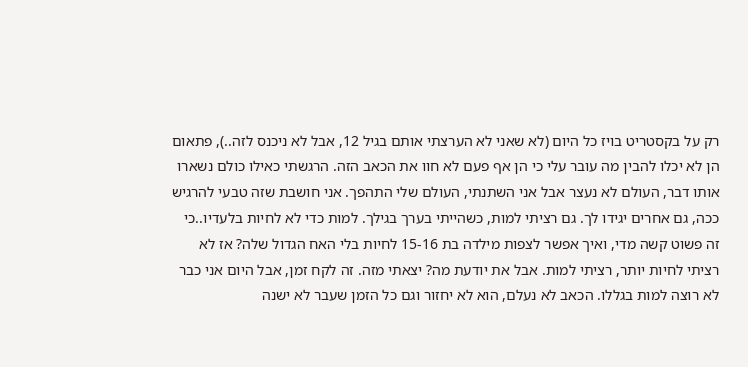רק על בקסטריט בויז כל היום (לא שאני לא הערצתי אותם בגיל 12, אבל לא ניכנס לזה..), פתאום הן לא יכלו להבין מה עובר עלי כי הן אף פעם לא חוו את הכאב הזה. הרגשתי כאילו כולם נשארו אותו דבר, העולם לא נעצר אבל אני השתנתי, העולם שלי התהפך. אני חושבת שזה טבעי להרגיש ככה, גם אחרים יגידו לך. גם רציתי למות, כשהייתי בערך בגילך. למות כדי לא לחיות בלעדיו..כי זה פשוט קשה מדי, ואיך אפשר לצפות מילדה בת 15-16 לחיות בלי האח הגדול שלה? אז לא רציתי לחיות יותר, רציתי למות. אבל את יודעת מה? יצאתי מזה. זה לקח זמן, אבל היום אני כבר לא רוצה למות בגללו. הכאב לא נעלם, הוא לא יחזור וגם כל הזמן שעבר לא ישנה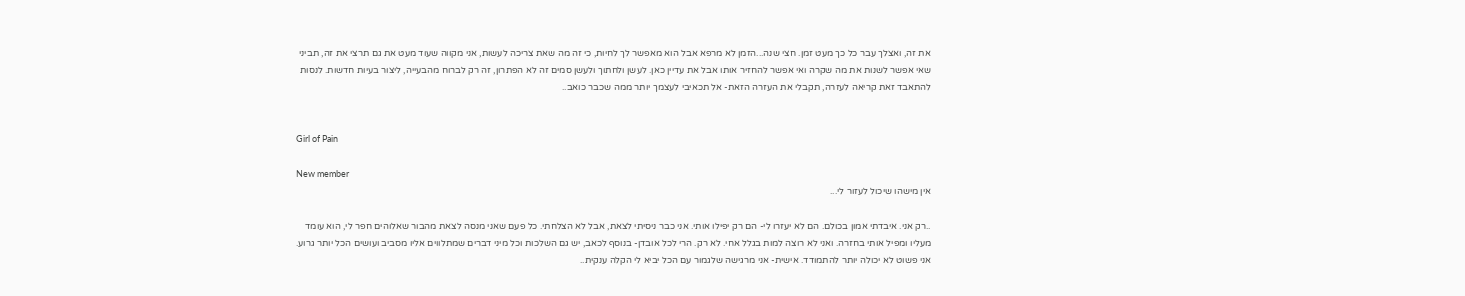את זה, ואצלך עבר כל כך מעט זמן. חצי שנה...הזמן לא מרפא אבל הוא מאפשר לך לחיות, כי זה מה שאת צריכה לעשות, אני מקווה שעוד מעט את גם תרצי את זה, תביני שאי אפשר לשנות את מה שקרה ואי אפשר להחזיר אותו אבל את עדיין כאן. לעשן ולחתוך ולעשן סמים זה לא הפתרון, זה רק לברוח מהבעייה, ליצור בעיות חדשות. לנסות להתאבד זאת קריאה לעזרה, תקבלי את העזרה הזאת- אל תכאיבי לעצמך יותר ממה שכבר כואב..


Girl of Pain

New member
אין מישהו שיכול לעזור לי...

..רק אני. איבדתי אמון בכולם. הם לא יעזרו לי- הם רק יפילו אותי. אני כבר ניסיתי לצאת, אבל לא הצלחתי. כל פעם שאני מנסה לצאת מהבור שאלוהים חפר לי, הוא עומד מעליו ומפיל אותי בחזרה. ואני לא רוצה למות בגלל אחי. לא רק. הרי לכל אובדן- בנוסף לכאב, יש גם השלכות וכל מיני דברים שמתלווים אליו מסביב ועושים הכל יותר גרוע. אני פשוט לא יכולה יותר להתמודד. אישית- אני מרגישה שלגמור עם הכל יביא לי הקלה ענקית..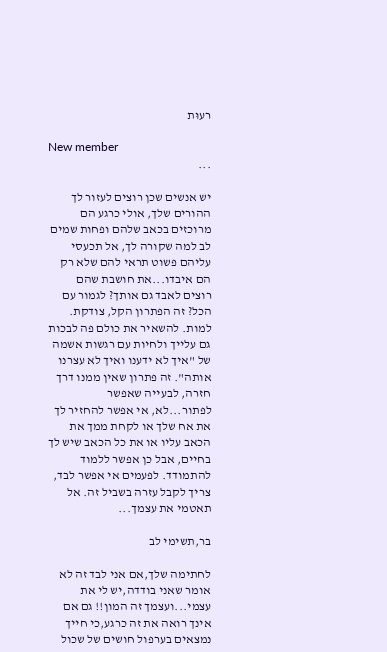רעוּת

New member
...

יש אנשים שכן רוצים לעזור לך ההורים שלך, אולי כרגע הם מרוכזים בכאב שלהם ופחות שמים לב למה שקורה לך, אל תכעסי עליהם פשוט תראי להם שלא רק הם איבדו...את חושבת שהם רוצים לאבד גם אותך? לגמור עם הכל? זה הפתרון הקל, צודקת. למות. להשאיר את כולם פה לבכות גם עלייך ולחיות עם רגשות אשמה של "איך לא ידענו ואיך לא עצרנו אותה". זה פתרון שאין ממנו דרך חזרה, לבעייה שאפשר לפתור...לא, אי אפשר להחזיר לך את אח שלך או לקחת ממך את הכאב עליו או את כל הכאב שיש לך בחיים, אבל כן אפשר ללמוד להתמודד. לפעמים אי אפשר לבד, צריך לקבל עזרה בשביל זה. אל תאטמי את עצמך...

בר,תשימי לב

לחתימה שלך,אם אני לבד זה לא אומר שאני בודדה,יש לי את עצמי...ועצמך זה המון!! גם אם אינך רואה את זה כרגע,כי חייך נמצאים בערפול חושים של שכול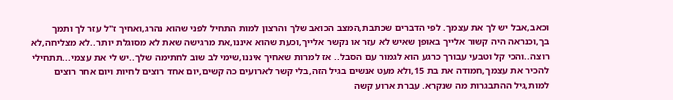וכאב,אבל יש לך את עצמך. לפי הדברים שכתבת,המצב הכואב שלך והרצון למות התחיל לפני שהוא נהרג,ואחיך ז"ל עזר לך ותמך בך,וכנראה היה קשור אלייך באופן שאיש לא עזר או נקשר אלייך,וכעת שהוא איננו,את מרגישה שאת לא מסוגלת יותר..לא מצליחה,לא רוצה..והכי קל וטבעי עבורך כרגע הוא לגמור עם הסבל.. אז למרות שאחיך איננו,שימי לב שוב לחתימה שלך..יש לי את עצמי...תתחילי להכיר את עצמך,חמודה את בת 15,ולא מעט אנשים בגיל הזה,בלי קשר לארועים כה קשים,יום אחד רוצים לחיות ויום אחר רוצים למות,גיל ההתבגרות מה שנקרא. עברת ארוע קשה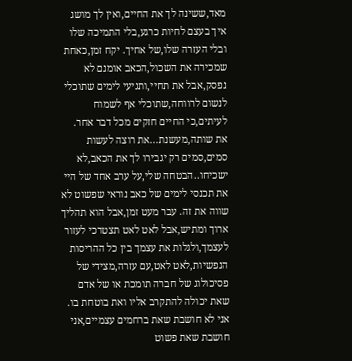מאד,ששינה לך את החיים,ואין לך מושג איך בעצם לחיות כרגע,בלי התמיכה שלו ובלי העזרה שלו,של אחיך. יקח זמן,כאחת שמכירה את השכול,הכאב אומנם לא נפסק,אבל את תחיי,ותגיעי לימים שתוכלי לנשום לרווחה,שתוכלי אף לשמוח לעיתים,כי החיים חזקים מכל דבר אחר. את שותה,מעשנת...את רוצה לעשות סמים,סמים רק יגבירו לך את הכאב,לא ישכיחו..הבטחה שלי,על ערב אחד של היי את תכנסי לימים של כאב נוראי שפשוט לא שווה את זה. עבר מעט זמן,אבל הוא תהליך ארוך ומתיש,אבל לאט לאט תצטרכי לעזור לעצמך,ולגלות את עצמך בין כל ההריסות הנפשיות,לאט לאט,עם עזרה,מצידי של פסיכולוג של חברה תומכת או של אדם שאת יכולה להתקרב אליו ואת בוטחת בו. אני לא חושבת שאת ברחמים עצמיים,אני חושבת שאת פשוט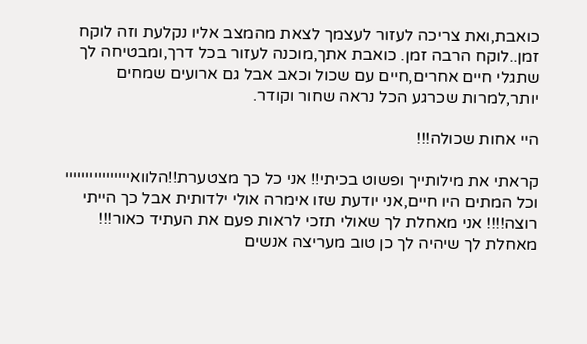כואבת,ואת צריכה לעזור לעצמך לצאת מהמצב אליו נקלעת וזה לוקח זמן..לוקח הרבה זמן. כואבת אתך,מוכנה לעזור בכל דרך,ומבטיחה לך שתגלי חיים אחרים,חיים עם שכול וכאב אבל גם ארועים שמחים יותר,למרות שכרגע הכל נראה שחור וקודר.

היי אחות שכולה!!!

קראתי את מילותייך ופשוט בכיתי!! אני כל כך מצטערת!!הלוואיייייייייייייייי וכל המתים היו חיים,אני יודעת שזו אימרה אולי ילדותית אבל כך הייתי רוצה!!!! אני מאחלת לך שאולי תזכי לראות פעם את העתיד כאור!!! מאחלת לך שיהיה לך כן טוב מעריצה אנשים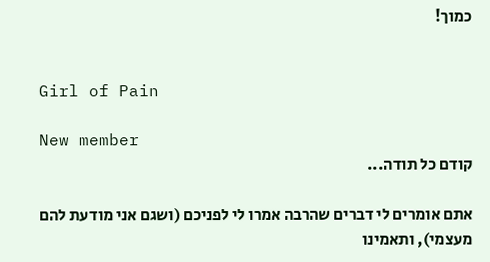כמוך!


Girl of Pain

New member
קודם כל תודה...

אתם אומרים לי דברים שהרבה אמרו לי לפניכם (ושגם אני מודעת להם מעצמי), ותאמינו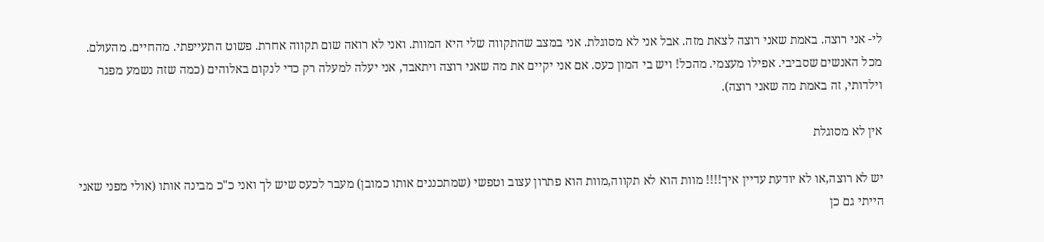לי- אני רוצה. באמת שאני רוצה לצאת מזה. אבל אני לא מסוגלת. אני במצב שהתקווה שלי היא המוות. ואני לא רואה שום תקווה אחרת. פשוט התעייפתי. מהחיים. מהעולם. מכל האנשים שסביבי. אפילו מעצמי. מהכל! ויש בי המון כעס. אם אני יקיים את מה שאני רוצה ויתאבד, אני יעלה למעלה רק כדי לנקום באלוהים (כמה שזה נשמע מפגר וילדותי, זה באמת מה שאני רוצה).

אין לא מסוגלת

יש לא רוצה,או לא יודעת עדיין איך!!!! מוות הוא לא תקווה,מוות הוא פתרון עצוב וטפשי (שמתכננים אותו כמובן) מעבר לכעס שיש לך ואני כ"כ מבינה אותו (אולי מפני שאני הייתי גם כן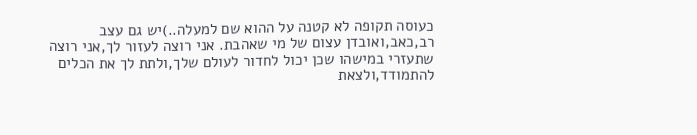כעוסה תקופה לא קטנה על ההוא שם למעלה..)יש גם עצב רב,כאב,ואובדן עצום של מי שאהבת. אני רוצה לעזור לך,אני רוצה שתעזרי במישהו שכן יכול לחדור לעולם שלך,ולתת לך את הכלים להתמודד,ולצאת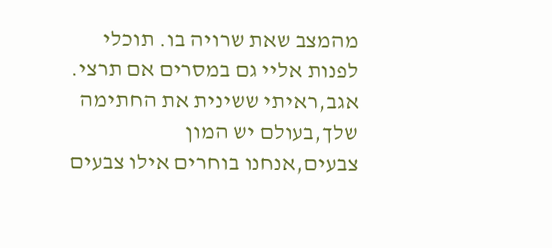מהמצב שאת שרויה בו. תוכלי לפנות אליי גם במסרים אם תרצי. אגב,ראיתי ששינית את החתימה שלך,בעולם יש המון צבעים,אנחנו בוחרים אילו צבעים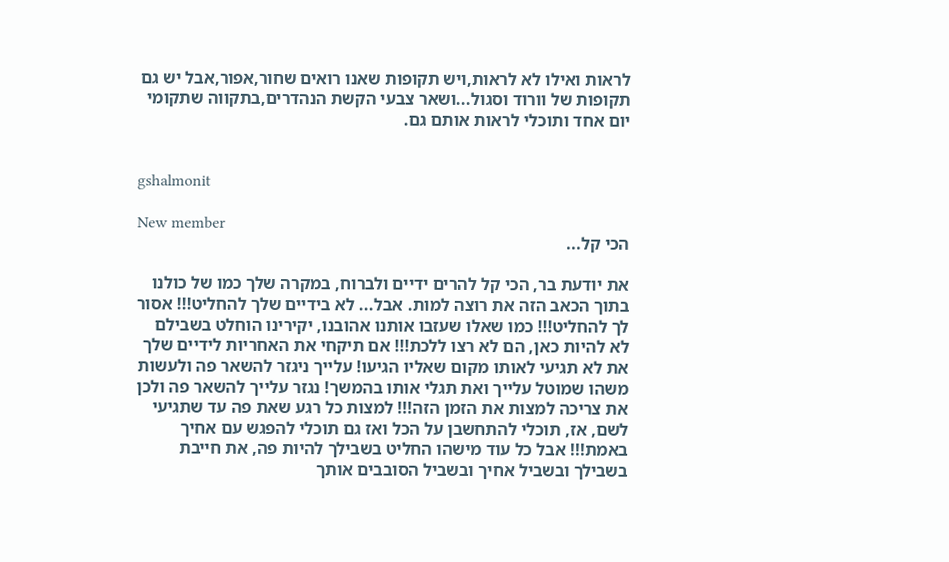לראות ואילו לא לראות,ויש תקופות שאנו רואים שחור,אפור,אבל יש גם תקופות של וורוד וסגול...ושאר צבעי הקשת הנהדרים,בתקווה שתקומי יום אחד ותוכלי לראות אותם גם.


gshalmonit

New member
הכי קל...

את יודעת בר, הכי קל להרים ידיים ולברוח, במקרה שלך כמו של כולנו בתוך הכאב הזה את רוצה למות. אבל... לא בידיים שלך להחליט!!! אסור לך להחליט!!! כמו שאלו שעזבו אותנו אהובנו, יקירינו הוחלט בשבילם לא להיות כאן, הם לא רצו ללכת!!! אם תיקחי את האחריות לידיים שלך את לא תגיעי לאותו מקום שאליו הגיעו! עלייך ניגזר להשאר פה ולעשות משהו שמוטל עלייך ואת תגלי אותו בהמשך! נגזר עלייך להשאר פה ולכן את צריכה למצות את הזמן הזה!!! למצות כל רגע שאת פה עד שתגיעי לשם, אז, תוכלי להתחשבן על הכל ואז גם תוכלי להפגש עם אחיך באמת!!! אבל כל עוד מישהו החליט בשבילך להיות פה, את חייבת בשבילך ובשביל אחיך ובשביל הסובבים אותך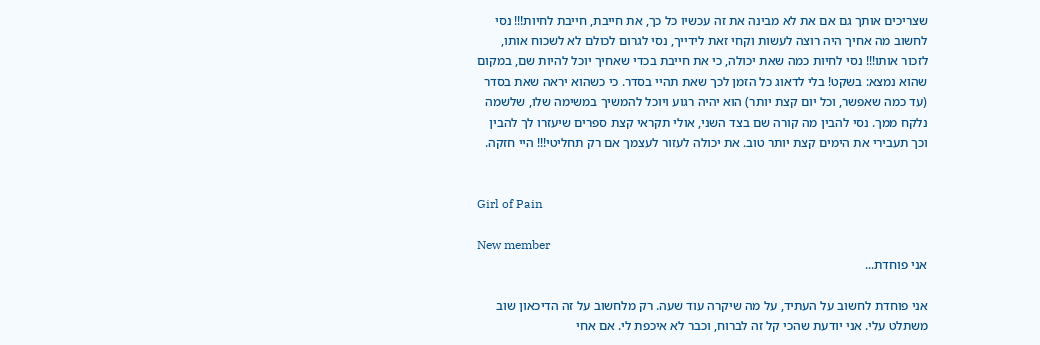שצריכים אותך גם אם את לא מבינה את זה עכשיו כל כך, את חייבת, חייבת לחיות!!! נסי לחשוב מה אחיך היה רוצה לעשות וקחי זאת לידייך, נסי לגרום לכולם לא לשכוח אותו, לזכור אותו!!! נסי לחיות כמה שאת יכולה, כי את חייבת בכדי שאחיך יוכל להיות שם, במקום שהוא נמצא: בשקט! בלי לדאוג כל הזמן לכך שאת תהיי בסדר. כי כשהוא יראה שאת בסדר (עד כמה שאפשר, וכל יום קצת יותר) הוא יהיה רגוע ויוכל להמשיך במשימה שלו, שלשמה נלקח ממך. נסי להבין מה קורה שם בצד השני, אולי תקראי קצת ספרים שיעזרו לך להבין וכך תעבירי את הימים קצת יותר טוב. את יכולה לעזור לעצמך אם רק תחליטי!!! היי חזקה.


Girl of Pain

New member
אני פוחדת...

אני פוחדת לחשוב על העתיד, על מה שיקרה עוד שעה. רק מלחשוב על זה הדיכאון שוב משתלט עלי. אני יודעת שהכי קל זה לברוח, וכבר לא איכפת לי. אם אחי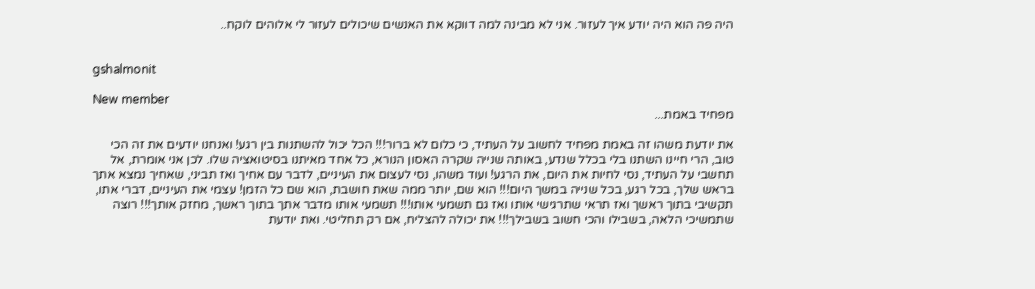היה פה הוא היה יודע איך לעזור. אני לא מבינה למה דווקא את האנשים שיכולים לעזור לי אלוהים לוקח..


gshalmonit

New member
מפחיד באמת...

את יודעת משהו זה באמת מפחיד לחשוב על העתיד, כי כלום לא ברור!!! הכל יכול להשתנות בין רגע! ואנחנו יודעים את זה הכי טוב, הרי חיינו השתנו בלי בכלל שנדע, באותה שנייה שקרה האסון הנורא, כל אחד מאיתנו בסיטואציה שלו. לכן אני אומרת, אל תחשבי על העתיד, נסי לחיות את היום, את הרגע! ועוד משהו, נסי לעצום את העיניים, לדבר עם אחיך ואז תביני, שאחיך נמצא אתך בראש שלך, בכל רגע, בכל שנייה במשך היום!!! הוא שם, יותר ממה שאת חושבת, הוא שם כל הזמן! עצמי את העיניים, דברי אתו, תקשיבי בתוך ראשך ואז תראי שתרגישי אותו ואז גם תשמעי אותו!!! תשמעי אותו מדבר אתך בתוך ראשך, מחזק אותך!!! רוצה שתמשיכי הלאה, בשבילו והכי חשוב בשבילך!!! את יכולה להצליח, אם רק תחליטי. ואת יודעת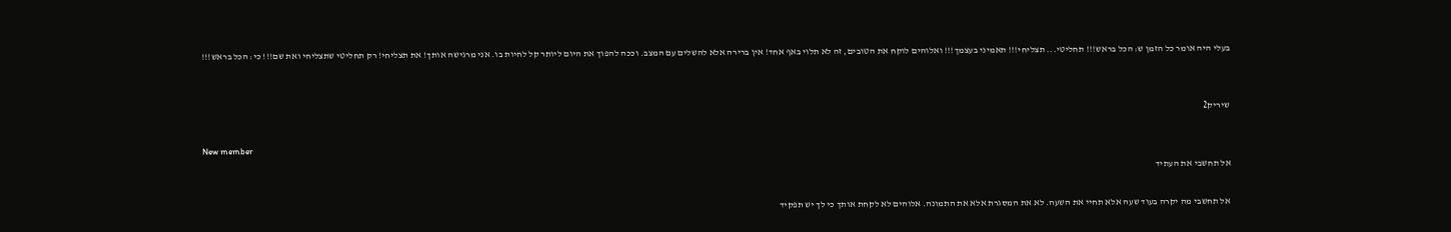בעלי היה אומר כל הזמן ש: הכל בראש!!! תחליטי... תצליחי!!! תאמיני בעצמך!!! ואלוהים לוקח את הטובים, זה לא תלוי באף אחד! אין ברירה אלא להשלים עם המצב. וככה להפוך את היום ליותר קל לחיות בו. אני מרגישה אותך! את תצליחי! רק תחליטי שתצליחי ואת שם!!! כי: הכל בראש!!!


שיריק2

New member
אל תחשבי את העתיד

אל תחשבי מה יקרה בעוד שעה אלא תחיי את השעה. לא את המסגרת אלא את התמונה. אלוהים לא לקחת אותך כי לך יש תפקיד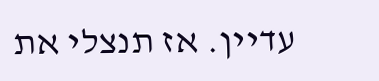עדיין. אז תנצלי את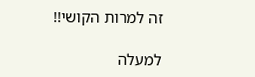זה למרות הקושי!!

למעלה